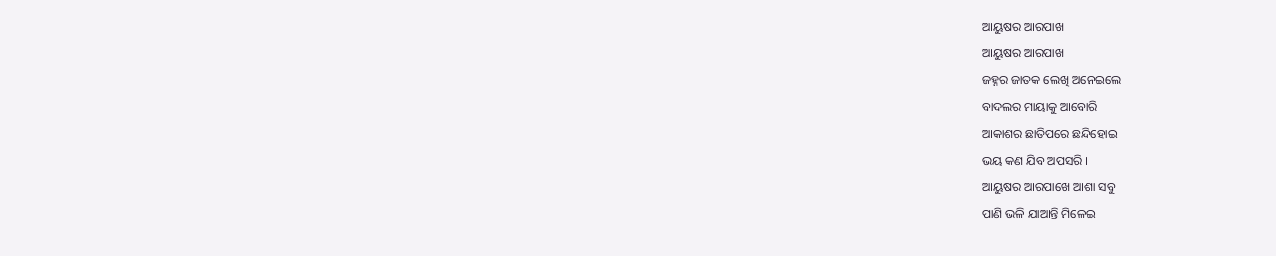ଆୟୁଷର ଆରପାଖ
ଆୟୁଷର ଆରପାଖ
ଜହ୍ନର ଜାତକ ଲେଖି ଅନେଇଲେ
ବାଦଲର ମାୟାକୁ ଆବୋରି
ଆକାଶର ଛାତିପରେ ଛନ୍ଦିହୋଇ
ଭୟ କଣ ଯିବ ଅପସରି ।
ଆୟୁଷର ଆରପାଖେ ଆଶା ସବୁ
ପାଣି ଭଳି ଯାଆନ୍ତି ମିଳେଇ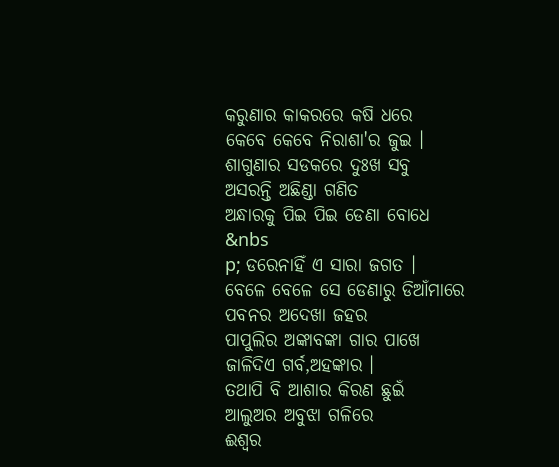କରୁଣାର କାକରରେ କଷି ଧରେ
କେବେ କେବେ ନିରାଶା'ର ଜୁଇ ।
ଶାଗୁଣାର ସଡକରେ ଦୁଃଖ ସବୁ
ଅସରନ୍ତି ଅଛିଣ୍ଡା ଗଣିତ
ଅନ୍ଧାରକୁ ପିଇ ପିଇ ଡେଣା ବୋଧେ
&nbs
p; ଡରେନାହିଁ ଏ ସାରା ଜଗତ ।
ବେଳେ ବେଳେ ସେ ଡେଣାରୁ ଡିଆଁମାରେ
ପବନର ଅଦେଖା ଜହର
ପାପୁଲିର ଅଙ୍କାବଙ୍କା ଗାର ପାଖେ
ଜାଳିଦିଏ ଗର୍ବ,ଅହଙ୍କାର ।
ତଥାପି ବି ଆଶାର କିରଣ ଛୁଇଁ
ଆଲୁଅର ଅବୁଝା ଗଳିରେ
ଈଶ୍ୱର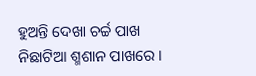ହୁଅନ୍ତି ଦେଖା ଚର୍ଚ୍ଚ ପାଖ
ନିଛାଟିଆ ଶ୍ମଶାନ ପାଖରେ ।